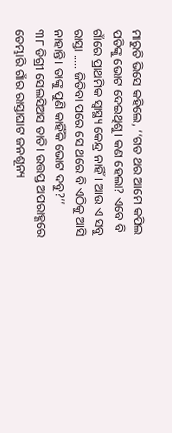ମାରୁତି ଭିସେ କହିଲେ, ‘‘ଗତ ଥର ଆମେ କପିଲ ପତିଙ୍କୁ ଭୋଟ ଦେଇଥିଶୁ। କଣ ହେଲା? ଏବେ ବି ଗାଁରେ ପ୍ରାଥମିକ ସ୍ୱାସ୍ଥ୍ୟ କେନ୍ଦ୍ର ନାହିଁ। ଆଉ ଏ ସବୁ ରାସ୍ତା ..... ଜିତିବା ପରେ ସେ ଥରେ ବି ଏଠିକୁ ଆସି ନାହାନ୍ତି। ତାଙ୍କୁ ପୁଣି କାହିଁକି ଭୋଟ ଦବୁ?’’
୩୮ ଡିଗ୍ରୀ ସେଲସିଅସ ତାତି। ଉତ୍ତପ୍ତ ଅପରାହ୍ଣରେ ତେମ୍ଭାରି ଗାଁର ରାସ୍ତାଘାଟ ଜନଶୂନ୍ୟ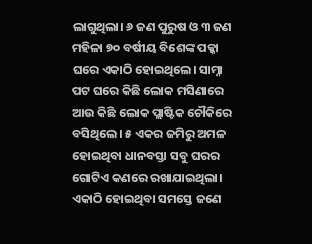ଲାଗୁଥିଲା। ୬ ଜଣ ପୁରୁଷ ଓ ୩ ଜଣ ମହିଳା ୭୦ ବର୍ଷୀୟ ବିଶେଙ୍କ ପକ୍କା ଘରେ ଏକାଠି ହୋଇଥିଲେ। ସାମ୍ନା ପଟ ଘରେ କିଛି ଲୋକ ମସିଣାରେ ଆଉ କିଛି ଲୋକ ପ୍ଲାଷ୍ଟିକ ଚୌକିରେ ବସିଥିଲେ। ୫ ଏକର ଜମିରୁ ଅମଳ ହୋଇଥିବା ଧାନବସ୍ତା ସବୁ ଘରର ଗୋଟିଏ କଣରେ ରଖାଯାଇଥିଲା। ଏକାଠି ହୋଇଥିବା ସମସ୍ତେ ଜଣେ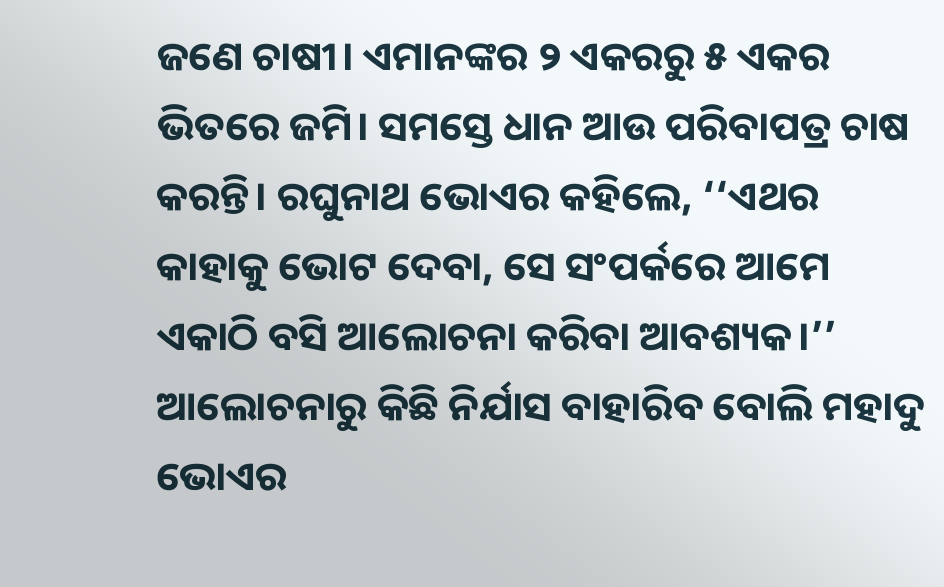ଜଣେ ଚାଷୀ। ଏମାନଙ୍କର ୨ ଏକରରୁ ୫ ଏକର ଭିତରେ ଜମି। ସମସ୍ତେ ଧାନ ଆଉ ପରିବାପତ୍ର ଚାଷ କରନ୍ତି। ରଘୁନାଥ ଭୋଏର କହିଲେ, ‘‘ଏଥର କାହାକୁ ଭୋଟ ଦେବା, ସେ ସଂପର୍କରେ ଆମେ ଏକାଠି ବସି ଆଲୋଚନା କରିବା ଆବଶ୍ୟକ।’’
ଆଲୋଚନାରୁ କିଛି ନିର୍ଯାସ ବାହାରିବ ବୋଲି ମହାଦୁ ଭୋଏର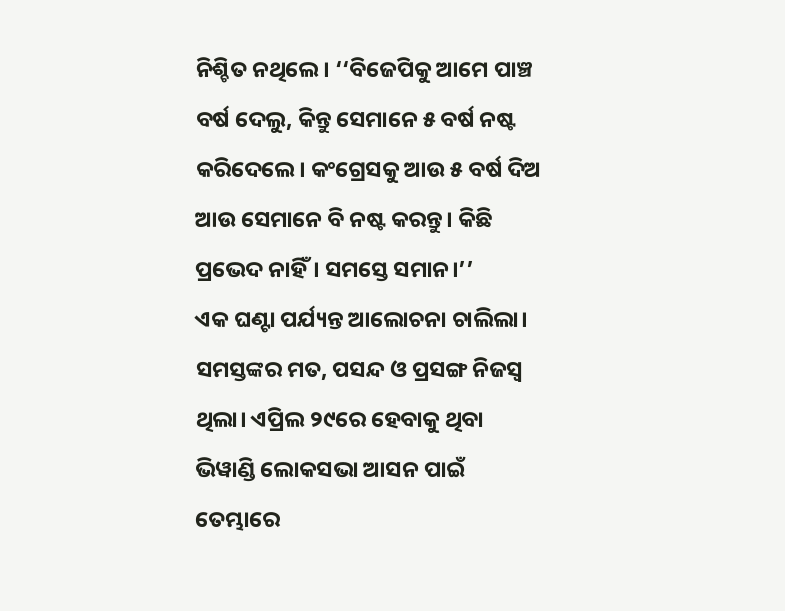ନିଶ୍ଚିତ ନଥିଲେ। ‘‘ବିଜେପିକୁ ଆମେ ପାଞ୍ଚ ବର୍ଷ ଦେଲୁ, କିନ୍ତୁ ସେମାନେ ୫ ବର୍ଷ ନଷ୍ଟ କରିଦେଲେ। କଂଗ୍ରେସକୁ ଆଉ ୫ ବର୍ଷ ଦିଅ ଆଉ ସେମାନେ ବି ନଷ୍ଟ କରନ୍ତୁ। କିଛି ପ୍ରଭେଦ ନାହିଁ। ସମସ୍ତେ ସମାନ।’’
ଏକ ଘଣ୍ଟା ପର୍ଯ୍ୟନ୍ତ ଆଲୋଚନା ଚାଲିଲା। ସମସ୍ତଙ୍କର ମତ, ପସନ୍ଦ ଓ ପ୍ରସଙ୍ଗ ନିଜସ୍ୱ ଥିଲା। ଏପ୍ରିଲ ୨୯ରେ ହେବାକୁ ଥିବା ଭିୱାଣ୍ଡି ଲୋକସଭା ଆସନ ପାଇଁ ତେମ୍ଭାରେ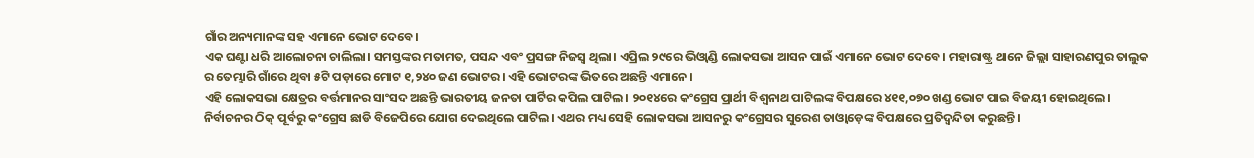ଗାଁର ଅନ୍ୟମାନଙ୍କ ସହ ଏମାନେ ଭୋଟ ଦେବେ।
ଏକ ଘଣ୍ଟା ଧରି ଆଲୋଚନା ଚାଲିଲା। ସମସ୍ତଙ୍କର ମତାମତ, ପସନ୍ଦ ଏବଂ ପ୍ରସଙ୍ଗ ନିଜସ୍ୱ ଥିଲା। ଏପ୍ରିଲ ୨୯ରେ ଭିଓ୍ୱାଣ୍ଡି ଲୋକସଭା ଆସନ ପାଇଁ ଏମାନେ ଭୋଟ ଦେବେ। ମହାରାଷ୍ଟ୍ର ଥାନେ ଜିଲ୍ଲା ସାହାରଣପୁର ତାଲୁକ ର ତେମ୍ଭାରି ଗାଁରେ ଥିବା ୫ଟି ପଡ଼ାରେ ମୋଟ ୧,୨୪୦ ଜଣ ଭୋଟର। ଏହି ଭୋଟରଙ୍କ ଭିତରେ ଅଛନ୍ତି ଏମାନେ।
ଏହି ଲୋକସଭା କ୍ଷେତ୍ରର ବର୍ତ୍ତମାନର ସାଂସଦ ଅଛନ୍ତି ଭାରତୀୟ ଜନତା ପାର୍ଟିର କପିଲ ପାଟିଲ। ୨୦୧୪ରେ କଂଗ୍ରେସ ପ୍ରାର୍ଥୀ ବିଶ୍ୱନାଥ ପାଟିଲଙ୍କ ବିପକ୍ଷରେ ୪୧୧,୦୭୦ ଖଣ୍ଡ ଭୋଟ ପାଇ ବିଜୟୀ ହୋଇଥିଲେ। ନିର୍ବାଚନର ଠିକ୍ ପୂର୍ବରୁ କଂଗ୍ରେସ ଛାଡି ବିଜେପିରେ ଯୋଗ ଦେଇଥିଲେ ପାଟିଲ। ଏଥର ମଧ୍ୟ ସେହି ଲୋକସଭା ଆସନରୁ କଂଗ୍ରେସର ସୁରେଶ ତାଓ୍ୱାଡ଼େଙ୍କ ବିପକ୍ଷରେ ପ୍ରତିଦ୍ୱନ୍ଦିତା କରୁଛନ୍ତି।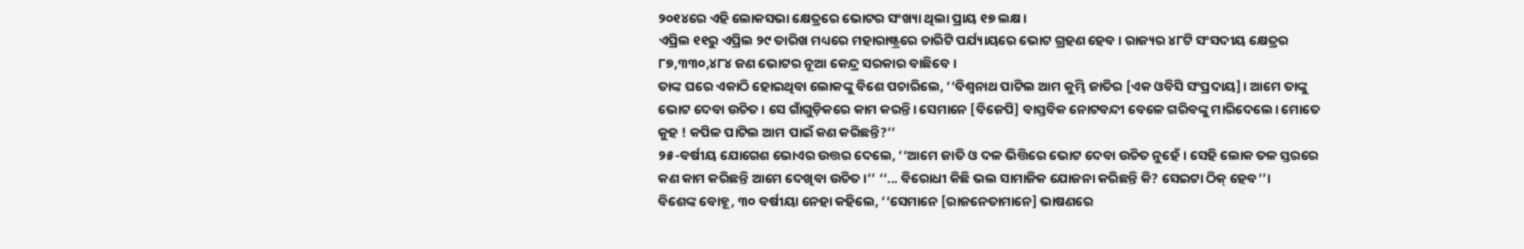୨୦୧୪ରେ ଏହି ଲୋକସଭା କ୍ଷେତ୍ରରେ ଭୋଟର ସଂଖ୍ୟା ଥିଲା ପ୍ରାୟ ୧୭ ଲକ୍ଷ।
ଏପ୍ରିଲ ୧୧ରୁ ଏପ୍ରିଲ ୨୯ ତାରିଖ ମଧ୍ୟରେ ମହାରାଷ୍ଟ୍ରରେ ଚାରିଟି ପର୍ଯ୍ୟାୟରେ ଭୋଟ ଗ୍ରହଣ ହେବ। ରାଜ୍ୟର ୪୮ଟି ସଂସଦୀୟ କ୍ଷେତ୍ରର ୮୭,୩୩୦,୪୮୪ ଜଣ ଭୋଟର ନୂଆ କେନ୍ଦ୍ର ସରକାର ବାଛିବେ।
ତାଙ୍କ ଘରେ ଏକାଠି ହୋଇଥିବା ଲୋକଙ୍କୁ ବିଶେ ପଚାରିଲେ, ‘‘ବିଶ୍ୱନାଥ ପାଟିଲ ଆମ କୁମ୍ଭି ଜାତିର [ଏକ ଓବିସି ସଂପ୍ରଦାୟ]। ଆମେ ତାଙ୍କୁ ଭୋଟ ଦେବା ଉଚିତ। ସେ ଗାଁଗୁଡ଼ିକରେ କାମ କରନ୍ତି। ସେମାନେ [ବିଜେପି] ବାସ୍ତବିକ ନୋଟବନ୍ଦୀ ବେଳେ ଗରିବଙ୍କୁ ମାରିଦେଲେ। ମୋତେ କୁହ ! କପିଳ ପାଟିଲ ଆମ ପାଇଁ କଣ କରିଛନ୍ତି?’’
୨୫-ବର୍ଷୀୟ ଯୋଗେଶ ଭୋଏର ଉତ୍ତର ଦେଲେ, ‘‘ଆମେ ଜାତି ଓ ଦଳ ଭିତ୍ତିରେ ଭୋଟ ଦେବା ଉଚିତ ନୁହେଁ। ସେହି ଲୋକ ତଳ ସ୍ତରରେ କଣ କାମ କରିଛନ୍ତି ଆମେ ଦେଖିବା ଉଚିତ।’’ ‘‘... ବିରୋଧୀ କିଛି ଭଲ ସାମାଜିକ ଯୋଜନା କରିଛନ୍ତି କି? ସେଇଟା ଠିକ୍ ହେବ’’।
ବିଶେଙ୍କ ବୋହୂ, ୩୦ ବର୍ଷୀୟା ନେହା କହିଲେ, ‘‘ସେମାନେ [ରାଜନେତାମାନେ] ଭାଷଣରେ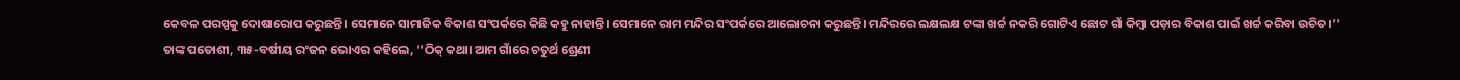କେବଳ ପରସ୍ପକୁ ଦୋଷାରୋପ କରୁଛନ୍ତି। ସେମାନେ ସାମାଜିକ ବିକାଶ ସଂପର୍କରେ କିଛି କହୁ ନାହାନ୍ତି। ସେମାନେ ରାମ ମନ୍ଦିର ସଂପର୍କରେ ଆଲୋଚନା କରୁଛନ୍ତି। ମନ୍ଦିରରେ ଲକ୍ଷଲକ୍ଷ ଟଙ୍କା ଖର୍ଚ୍ଚ ନକରି ଗୋଟିଏ ଛୋଟ ଗାଁ କିମ୍ବା ପଡ଼ାର ବିକାଶ ପାଇଁ ଖର୍ଚ୍ଚ କରିବା ଉଚିତ।’’
ତାଙ୍କ ପଡୋଶୀ, ୩୫-ବର୍ଷୀୟ ରଂଜନ ଭୋଏର କହିଲେ, ‘‘ଠିକ୍ କଥା। ଆମ ଗାଁରେ ଚତୁର୍ଥ ଶ୍ରେଣୀ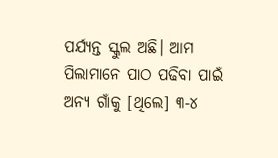ପର୍ଯ୍ୟନ୍ତ ସ୍କୁଲ ଅଛି। ଆମ ପିଲାମାନେ ପାଠ ପଢିବା ପାଇଁ ଅନ୍ୟ ଗାଁକୁ [ଥିଲେ] ୩-୪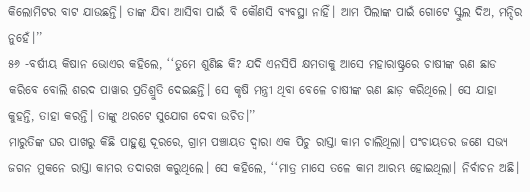କିଲୋମିଟର ବାଟ ଯାଉଛନ୍ତି। ତାଙ୍କ ଯିବା ଆସିବା ପାଇଁ ବି କୌଣସି ବ୍ୟବସ୍ଥା ନାହିଁ। ଆମ ପିଲାଙ୍କ ପାଇଁ ଗୋଟେ ସ୍କୁଲ ଦିଅ, ମନ୍ଦିର ନୁହେଁ।’’
୫୬ -ବର୍ଷୀୟ କିଷାନ ଭୋଏର କହିଲେ, ‘‘ତୁମେ ଶୁଣିଛ କି? ଯଦି ଏନସିପି କ୍ଷମତାକୁ ଆସେ ମହାରାଷ୍ଟ୍ରରେ ଚାଷୀଙ୍କ ଋଣ ଛାଡ କରିବେ ବୋଲି ଶରଦ ପାୱାର ପ୍ରତିଶ୍ରୁତି ଦେଇଛନ୍ତି। ସେ କୃଷି ମନ୍ତ୍ରୀ ଥିବା ବେଳେ ଚାଷୀଙ୍କ ଋଣ ଛାଡ଼ କରିଥିଲେ। ସେ ଯାହା କୁହନ୍ତି, ତାହା କରନ୍ତି। ତାଙ୍କୁ ଥରଟେ ସୁଯୋଗ ଦେବା ଉଚିତ।’’
ମାରୁତିଙ୍କ ଘର ପାଖରୁ କିଛି ପାହୁଣ୍ଡ ଦୂରରେ, ଗ୍ରାମ ପଞ୍ଚାୟତ ଦ୍ୱାରା ଏକ ପିଚୁ ରାସ୍ତା କାମ ଚାଲିଥିଲା। ପଂଚାୟତର ଜଣେ ସଭ୍ୟ ଜଗନ ମୁକନେ ରାସ୍ତା କାମର ତଦାରଖ କରୁଥିଲେ। ସେ କହିଲେ, ‘‘ମାତ୍ର ମାସେ ତଳେ କାମ ଆରମ୍ଭ ହୋଇଥିଲା। ନିର୍ବାଚନ ଅଛି।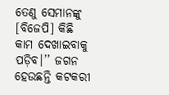ତେଣୁ ସେମାନଙ୍କୁ [ବିଜେପି] କିଛି କାମ ଦେଖାଇବାକୁ ପଡ଼ିବ।’’ ଜଗନ ହେଉଛନ୍ତି କଟକରୀ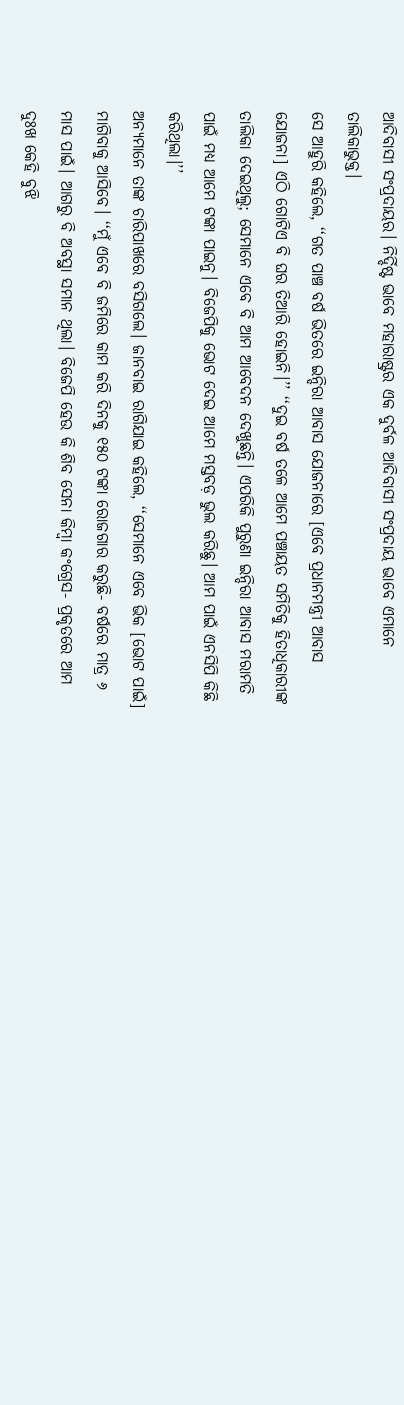ଆଦିବାସୀ ସଂପ୍ରଦାୟର। ନିର୍ଦ୍ଦିଷ୍ଟ ଭାବେ ମହାରାଷ୍ଟ୍ରର ଏକ ଦୁର୍ବଳ ଆଦିବାସୀ ସଂପ୍ରଦାୟ ଭାବେ ଏମାନେ ତାଲିକାଭୁକ୍ତ।
ସେ ଆହୁରି କହିଲେ, ‘‘ଗତ ପାଞ୍ଚ ବର୍ଷ ଭିତରେ ଇନ୍ଦିରା ଆବାସ ଯୋଜନାରେ [ଏବେ ପ୍ରଧାନମନ୍ତ୍ରୀ ଆବାସ ଯୋଜନା] ଏଠି ଗୋଟିଏ ବି ଘର ତିଆରି ହୋଇନି।’’ ‘‘ଦୁଇ ବର୍ଷ ତଳେ ଆମେ ପଞ୍ଚାୟତ ସମିତିକୁ ହିତାଧିକାରୀଙ୍କ ତାଲିକା ଦେଇଥିଲୁ; ସେମାନେ ଏବେ ବି ଆମ ଆବେଦନ ଦେଖୁଛନ୍ତି। ଏପରିକି ପୁରୁଣା ଇନ୍ଦିରା ଆବାସ ମରାମତି ପାଇଁ ମଧ୍ୟ ଆମେ ଟଙ୍କା ପାଇନୁ। ବିଜେପିକୁ ଭୋଟ ଦେଇ ଆମେ ମସ୍ତବଡ଼ ଭୁଲ କରିଛୁ। ଆମ ପାଇଁ ଏନସିପି କିଛି କରିଥିଲା।’’
ଅନ୍ୟମାନେ ତାଙ୍କ ଚାରିପାଖରେ ବସିଗଲେ। ଜାନବାଇ ରାଗିଯାଇ କହିଲେ, ‘‘ସେମାନେ ଏବେ ଭିକ [ଭୋଟ ପାଇଁ] ମାଗିବାକୁ ଆସିବେ। ‘‘ମୁଁ ଏବେ ବି ଜମିରେ କାମ କରି ଦିନକୁ ୧୫୦ ଟଙ୍କା ରୋଜଗାର କରୁଛି- ବର୍ଷରେ ମାତ୍ର ୬ ମାସ ପାଇଁ। ଆଗରୁ ବି ଅବସ୍ଥା ସମାନ ଥିଲା। ବିଜେପି ହେଉ କି ଶିବ ସେନା କିମ୍ବା କଂଗ୍ରେସ- ପ୍ରକୃତରେ ଆମ ଦୁଃଖ କେହି ବୁଝି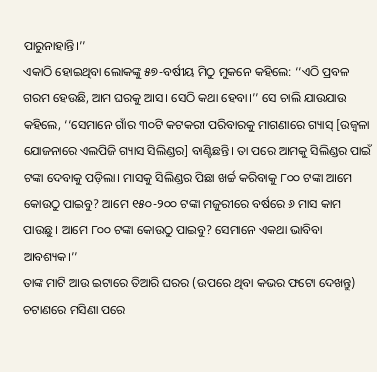ପାରୁନାହାନ୍ତି।’’
ଏକାଠି ହୋଇଥିବା ଲୋକଙ୍କୁ ୫୭-ବର୍ଷୀୟ ମିଠୁ ମୁକନେ କହିଲେ: ‘‘ଏଠି ପ୍ରବଳ ଗରମ ହେଉଛି, ଆମ ଘରକୁ ଆସ। ସେଠି କଥା ହେବା।’’ ସେ ଚାଲି ଯାଉଯାଉ କହିଲେ, ‘‘ସେମାନେ ଗାଁର ୩୦ଟି କଟକରୀ ପରିବାରକୁ ମାଗଣାରେ ଗ୍ୟାସ୍ [ଉଜ୍ୱଳା ଯୋଜନାରେ ଏଲପିଜି ଗ୍ୟାସ ସିଲିଣ୍ଡର] ବାଣ୍ଟିଛନ୍ତି। ତା ପରେ ଆମକୁ ସିଲିଣ୍ଡର ପାଇଁ ଟଙ୍କା ଦେବାକୁ ପଡ଼ିଲା। ମାସକୁ ସିଲିଣ୍ଡର ପିଛା ଖର୍ଚ୍ଚ କରିବାକୁ ୮୦୦ ଟଙ୍କା ଆମେ କୋଉଠୁ ପାଇବୁ? ଆମେ ୧୫୦-୨୦୦ ଟଙ୍କା ମଜୁରୀରେ ବର୍ଷରେ ୬ ମାସ କାମ ପାଉଛୁ। ଆମେ ୮୦୦ ଟଙ୍କା କୋଉଠୁ ପାଇବୁ? ସେମାନେ ଏକଥା ଭାବିବା ଆବଶ୍ୟକ।’’
ତାଙ୍କ ମାଟି ଆଉ ଇଟାରେ ତିଆରି ଘରର (ଉପରେ ଥିବା କଭର ଫଟୋ ଦେଖନ୍ତୁ) ଚଟାଣରେ ମସିଣା ପରେ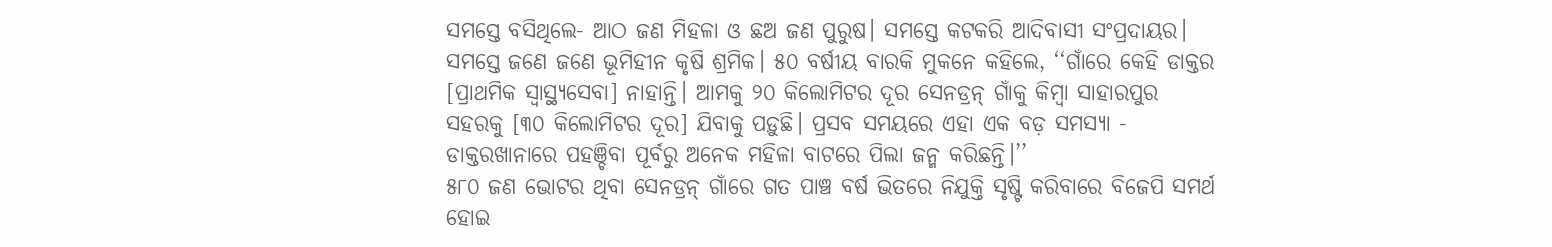ସମସ୍ତେ ବସିଥିଲେ- ଆଠ ଜଣ ମିହଳା ଓ ଛଅ ଜଣ ପୁରୁଷ। ସମସ୍ତେ କଟକରି ଆଦିବାସୀ ସଂପ୍ରଦାୟର। ସମସ୍ତେ ଜଣେ ଜଣେ ଭୂମିହୀନ କୃଷି ଶ୍ରମିକ। ୫୦ ବର୍ଷୀୟ ବାରକି ମୁକନେ କହିଲେ, ‘‘ଗାଁରେ କେହି ଡାକ୍ତର [ପ୍ରାଥମିକ ସ୍ୱାସ୍ଥ୍ୟସେବା] ନାହାନ୍ତି। ଆମକୁ ୨୦ କିଲୋମିଟର ଦୂର ସେନଡ୍ରନ୍ ଗାଁକୁ କିମ୍ବା ସାହାରପୁର ସହରକୁ [୩୦ କିଲୋମିଟର ଦୂର] ଯିବାକୁ ପଡ଼ୁଛି। ପ୍ରସବ ସମୟରେ ଏହା ଏକ ବଡ଼ ସମସ୍ୟା - ଡାକ୍ତରଖାନାରେ ପହଞ୍ଚିବା ପୂର୍ବରୁ ଅନେକ ମହିଳା ବାଟରେ ପିଲା ଜନ୍ମ କରିଛନ୍ତି।’’
୫୮୦ ଜଣ ଭୋଟର ଥିବା ସେନଡ୍ରନ୍ ଗାଁରେ ଗତ ପାଞ୍ଚ ବର୍ଷ ଭିତରେ ନିଯୁକ୍ତି ସୃଷ୍ଟି କରିବାରେ ବିଜେପି ସମର୍ଥ ହୋଇ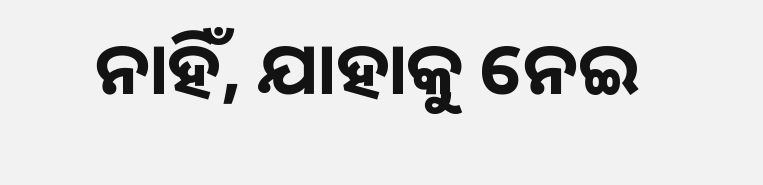ନାହିଁ, ଯାହାକୁ ନେଇ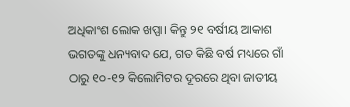ଅଧିକାଂଶ ଲୋକ ଖପ୍ପା। କିନ୍ତୁ ୨୧ ବର୍ଷୀୟ ଆକାଶ ଭଗତଙ୍କୁ ଧନ୍ୟବାଦ ଯେ, ଗତ କିଛି ବର୍ଷ ମଧ୍ୟରେ ଗାଁ ଠାରୁ ୧୦-୧୨ କିଲୋମିଟର ଦୂରରେ ଥିବା ଜାତୀୟ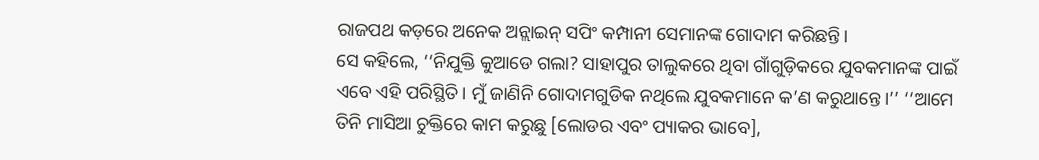ରାଜପଥ କଡ଼ରେ ଅନେକ ଅନ୍ଲାଇନ୍ ସପିଂ କମ୍ପାନୀ ସେମାନଙ୍କ ଗୋଦାମ କରିଛନ୍ତି।
ସେ କହିଲେ, ‘‘ନିଯୁକ୍ତି କୁଆଡେ ଗଲା? ସାହାପୁର ତାଲୁକରେ ଥିବା ଗାଁଗୁଡ଼ିକରେ ଯୁବକମାନଙ୍କ ପାଇଁ ଏବେ ଏହି ପରିସ୍ଥିତି। ମୁଁ ଜାଣିନି ଗୋଦାମଗୁଡିକ ନଥିଲେ ଯୁବକମାନେ କ’ଣ କରୁଥାନ୍ତେ।’’ ‘‘ଆମେ ତିନି ମାସିଆ ଚୁକ୍ତିରେ କାମ କରୁଛୁ [ଲୋଡର ଏବଂ ପ୍ୟାକର ଭାବେ],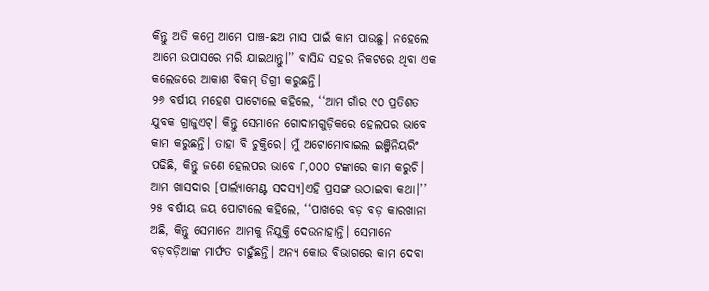କିନ୍ତୁ ଅତି କମ୍ରେ ଆମେ ପାଞ୍ଚ-ଛଅ ମାସ ପାଇଁ କାମ ପାଉଛୁ। ନହେଲେ ଆମେ ଉପାସରେ ମରି ଯାଇଥାନ୍ତୁ।’’ ବାସିନ୍ଦ ସହର ନିକଟରେ ଥିବା ଏକ କଲେଜରେ ଆକାଶ ବିକମ୍ ଡିଗ୍ରୀ କରୁଛନ୍ତି।
୨୬ ବର୍ଷୀୟ ମହେଶ ପାଟୋଲେ କହିଲେ, ‘‘ଆମ ଗାଁର ୯୦ ପ୍ରତିଶତ ଯୁବକ ଗ୍ରାଜୁଏଟ୍। କିନ୍ତୁ ସେମାନେ ଗୋଦାମଗୁଡ଼ିକରେ ହେଲପର ଭାବେ କାମ କରୁଛନ୍ତି। ତାହା ବି ଚୁକ୍ତିରେ। ମୁଁ ଅଟୋମୋବାଇଲ ଇଞ୍ଜିନିୟରିଂ ପଢିଛି, କିନ୍ତୁ ଜଣେ ହେଲପର ଭାବେ ୮,୦୦୦ ଟଙ୍କାରେ କାମ କରୁଚି। ଆମ ଖାସଦାର [ପାର୍ଲ୍ୟାମେଣ୍ଟ ସଦସ୍ୟ]ଏହି ପ୍ରସଙ୍ଗ ଉଠାଇବା କଥା।’’
୨୫ ବର୍ଷୀୟ ଜୟ ପୋଟାଲେ କହିଲେ, ‘‘ପାଖରେ ବଡ଼ ବଡ଼ କାରଖାନା ଅଛି, କିନ୍ତୁ ସେମାନେ ଆମକୁ ନିଯୁକ୍ତି ଦେଉନାହାନ୍ତି। ସେମାନେ ବଡ଼ବଡ଼ିଆଙ୍କ ମାର୍ଫତ ଚାହୁଁଛନ୍ତି। ଅନ୍ୟ କୋଉ ବିଭାଗରେ କାମ ଦେବା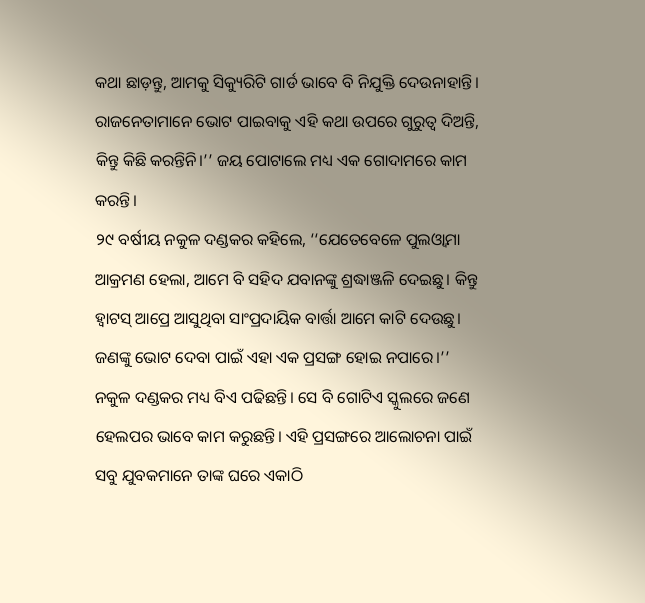କଥା ଛାଡ଼ନ୍ତୁ, ଆମକୁ ସିକ୍ୟୁରିଟି ଗାର୍ଡ ଭାବେ ବି ନିଯୁକ୍ତି ଦେଉନାହାନ୍ତି। ରାଜନେତାମାନେ ଭୋଟ ପାଇବାକୁ ଏହି କଥା ଉପରେ ଗୁରୁତ୍ୱ ଦିଅନ୍ତି, କିନ୍ତୁ କିଛି କରନ୍ତିନି।’’ ଜୟ ପୋଟାଲେ ମଧ୍ୟ ଏକ ଗୋଦାମରେ କାମ କରନ୍ତି।
୨୯ ବର୍ଷୀୟ ନକୁଳ ଦଣ୍ଡକର କହିଲେ, ‘‘ଯେତେବେଳେ ପୁଲଓ୍ୱାମା ଆକ୍ରମଣ ହେଲା, ଆମେ ବି ସହିଦ ଯବାନଙ୍କୁ ଶ୍ରଦ୍ଧାଞ୍ଜଳି ଦେଇଛୁ। କିନ୍ତୁ ହ୍ୱାଟସ୍ ଆପ୍ରେ ଆସୁଥିବା ସାଂପ୍ରଦାୟିକ ବାର୍ତ୍ତା ଆମେ କାଟି ଦେଉଛୁ। ଜଣଙ୍କୁ ଭୋଟ ଦେବା ପାଇଁ ଏହା ଏକ ପ୍ରସଙ୍ଗ ହୋଇ ନପାରେ।’’ ନକୁଳ ଦଣ୍ଡକର ମଧ୍ୟ ବିଏ ପଢିଛନ୍ତି। ସେ ବି ଗୋଟିଏ ସ୍କୁଲରେ ଜଣେ ହେଲପର ଭାବେ କାମ କରୁଛନ୍ତି। ଏହି ପ୍ରସଙ୍ଗରେ ଆଲୋଚନା ପାଇଁ ସବୁ ଯୁବକମାନେ ତାଙ୍କ ଘରେ ଏକାଠି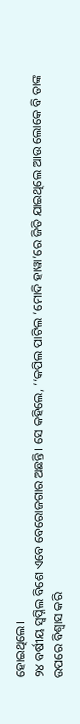ହୋଇଥିଲେ।
୨୪ ବର୍ଷୀୟ ସ୍ୱପ୍ନିଲ ବିଶେ ଏବେ ବେରୋଜଗାର ଅଛନ୍ତି। ସେ କହିଲେ, ‘‘କପିଲ ପାଟିଲ ‘ମୋଦି ହାୱା’ରେ ଜିତି ଯାଇଥିଲେ ଆଉ ଲୋକେ ବି ତାଙ୍କ ଉପରେ ବିଶ୍ୱାସ କରି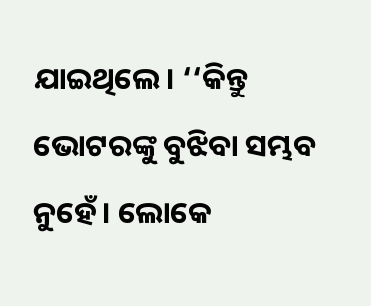ଯାଇଥିଲେ। ‘‘କିନ୍ତୁ ଭୋଟରଙ୍କୁ ବୁଝିବା ସମ୍ଭବ ନୁହେଁ। ଲୋକେ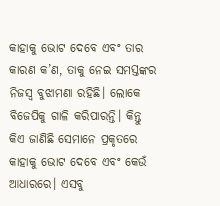କାହାକୁ ଭୋଟ ଦେବେ ଏବଂ ତାର କାରଣ କ’ଣ, ତାକୁ ନେଇ ସମସ୍ତଙ୍କର ନିଜସ୍ୱ ବୁଝାମଣା ରହିଛି। ଲୋକେ ବିଜେପିକୁ ଗାଳି କରିପାରନ୍ତି। କିନ୍ତୁ କିଏ ଜାଣିଛି ସେମାନେ ପ୍ରକୃତରେ କାହାକୁ ଭୋଟ ଦେବେ ଏବଂ କେଉଁ ଆଧାରରେ। ଏସବୁ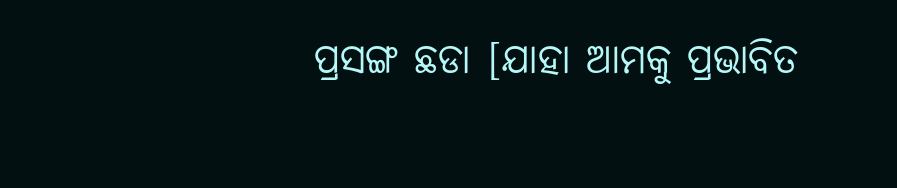ପ୍ରସଙ୍ଗ ଛଡା [ଯାହା ଆମକୁ ପ୍ରଭାବିତ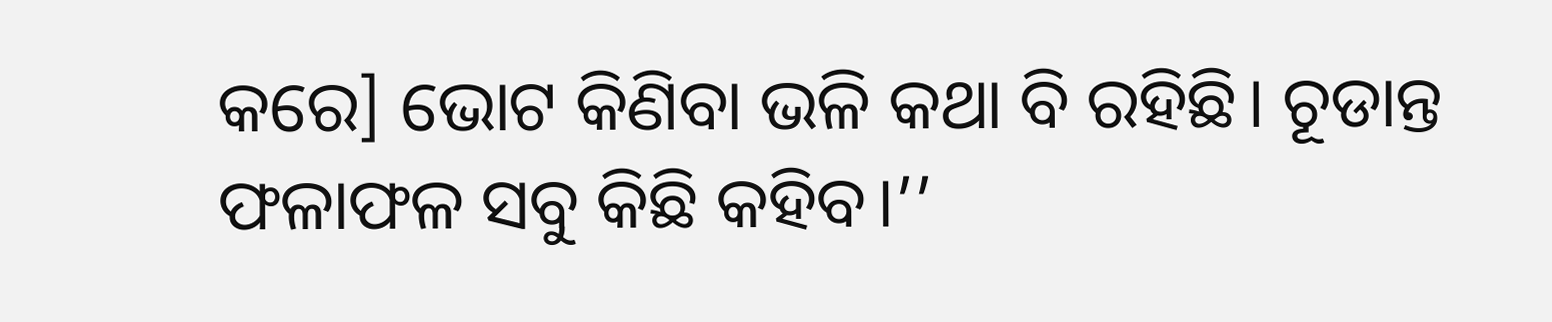କରେ] ଭୋଟ କିଣିବା ଭଳି କଥା ବି ରହିଛି। ଚୂଡାନ୍ତ ଫଳାଫଳ ସବୁ କିଛି କହିବ।’’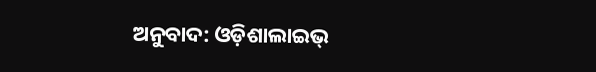ଅନୁବାଦ: ଓଡ଼ିଶାଲାଇଭ୍